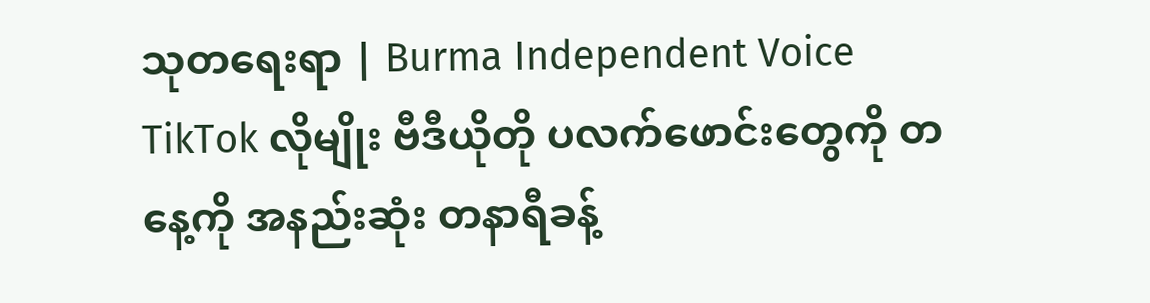သုတရေးရာ | Burma Independent Voice
TikTok လိုမျိုး ဗီဒီယိုတို ပလက်ဖောင်းတွေကို တနေ့ကို အနည်းဆုံး တနာရီခန့်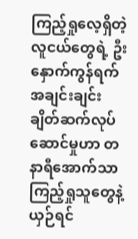ကြည့်ရှုလေ့ရှိတဲ့ လူငယ်တွေရဲ့ ဦးနှောက်ကွန်ရက် အချင်းချင်း ချိတ်ဆက်လုပ်ဆောင်မှုဟာ တနာရီအောက်သာ ကြည့်ရှုသူတွေနဲ့ ယှဉ်ရင်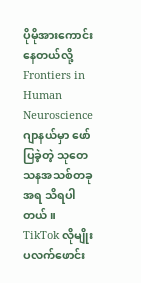ပိုမိုအားကောင်းနေတယ်လို့ Frontiers in Human Neuroscience ဂျာနယ်မှာ ဖော်ပြခဲ့တဲ့ သုတေသနအသစ်တခုအရ သိရပါတယ်။
TikTok လိုမျိုး ပလက်ဖောင်း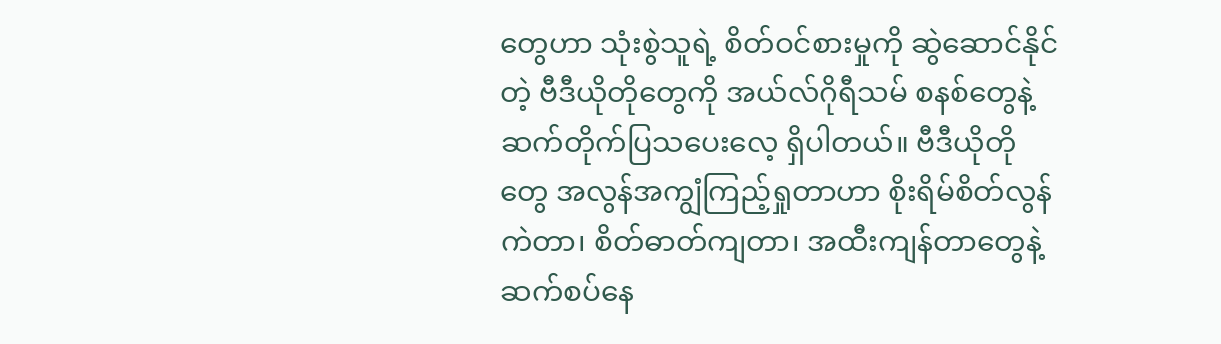တွေဟာ သုံးစွဲသူရဲ့ စိတ်ဝင်စားမှုကို ဆွဲဆောင်နိုင်တဲ့ ဗီဒီယိုတိုတွေကို အယ်လ်ဂိုရီသမ် စနစ်တွေနဲ့ ဆက်တိုက်ပြသပေးလေ့ ရှိပါတယ်။ ဗီဒီယိုတိုတွေ အလွန်အကျွံကြည့်ရှုတာဟာ စိုးရိမ်စိတ်လွန်ကဲတာ၊ စိတ်ဓာတ်ကျတာ၊ အထီးကျန်တာတွေနဲ့ ဆက်စပ်နေ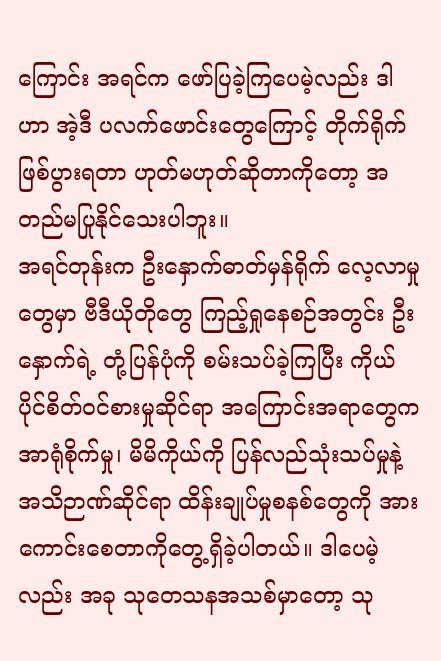ကြောင်း အရင်က ဖော်ပြခဲ့ကြပေမဲ့လည်း ဒါဟာ အဲ့ဒီ ပလက်ဖောင်းတွေကြောင့် တိုက်ရိုက်ဖြစ်ပွားရတာ ဟုတ်မဟုတ်ဆိုတာကိုတော့ အတည်မပြုနိုင်သေးပါဘူး။
အရင်တုန်းက ဦးနှောက်ဓာတ်မှန်ရိုက် လေ့လာမှုတွေမှာ ဗီဒီယိုတိုတွေ ကြည့်ရှုနေစဉ်အတွင်း ဦးနှောက်ရဲ့ တုံ့ပြန်ပုံကို စမ်းသပ်ခဲ့ကြပြီး ကိုယ်ပိုင်စိတ်ဝင်စားမှုဆိုင်ရာ အကြောင်းအရာတွေက အာရုံစိုက်မှု၊ မိမိကိုယ်ကို ပြန်လည်သုံးသပ်မှုနဲ့ အသိဉာဏ်ဆိုင်ရာ ထိန်းချုပ်မှုစနစ်တွေကို အားကောင်းစေတာကိုတွေ့ရှိခဲ့ပါတယ်။ ဒါပေမဲ့လည်း အခု သုတေသနအသစ်မှာတော့ သု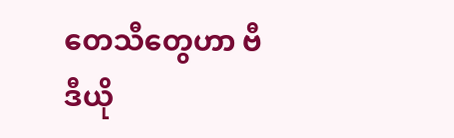တေသီတွေဟာ ဗီဒီယို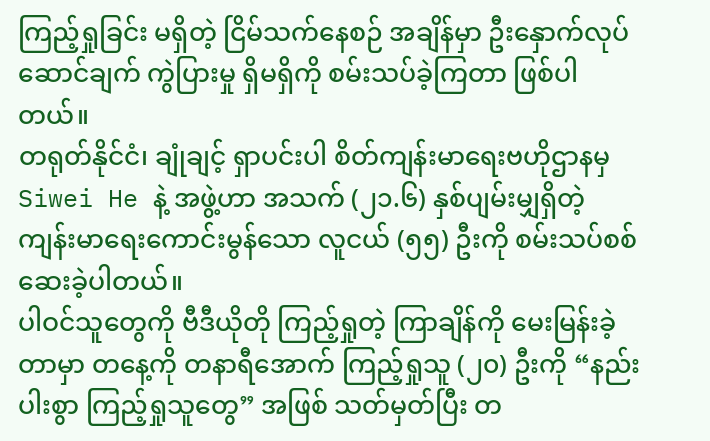ကြည့်ရှုခြင်း မရှိတဲ့ ငြိမ်သက်နေစဉ် အချိန်မှာ ဦးနှောက်လုပ်ဆောင်ချက် ကွဲပြားမှု ရှိမရှိကို စမ်းသပ်ခဲ့ကြတာ ဖြစ်ပါတယ်။
တရုတ်နိုင်ငံ၊ ချုံချင့် ရှာပင်းပါ စိတ်ကျန်းမာရေးဗဟိုဌာနမှ Siwei He နဲ့ အဖွဲ့ဟာ အသက် (၂၁.၆) နှစ်ပျမ်းမျှရှိတဲ့ ကျန်းမာရေးကောင်းမွန်သော လူငယ် (၅၅) ဦးကို စမ်းသပ်စစ်ဆေးခဲ့ပါတယ်။
ပါဝင်သူတွေကို ဗီဒီယိုတို ကြည့်ရှုတဲ့ ကြာချိန်ကို မေးမြန်းခဲ့တာမှာ တနေ့ကို တနာရီအောက် ကြည့်ရှုသူ (၂၀) ဦးကို “နည်းပါးစွာ ကြည့်ရှုသူတွေ” အဖြစ် သတ်မှတ်ပြီး တ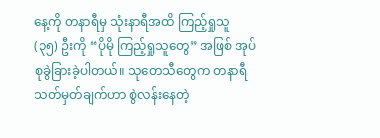နေ့ကို တနာရီမှ သုံးနာရီအထိ ကြည့်ရှုသူ (၃၅) ဦးကို “ပိုမို ကြည့်ရှုသူတွေ” အဖြစ် အုပ်စုခွဲခြားခဲ့ပါတယ်။ သုတေသီတွေက တနာရီ သတ်မှတ်ချက်ဟာ စွဲလန်းနေတဲ့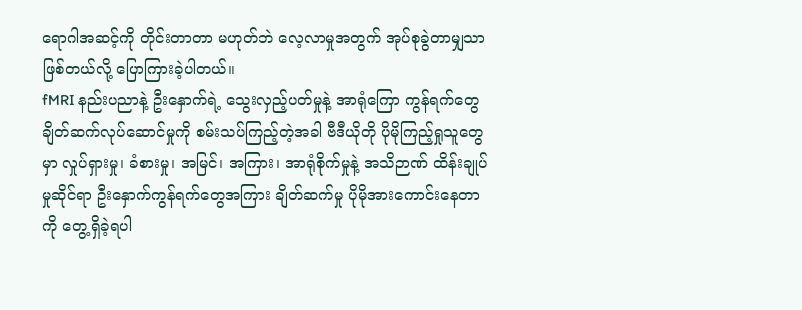ရောဂါအဆင့်ကို တိုင်းတာတာ မဟုတ်ဘဲ လေ့လာမှုအတွက် အုပ်စုခွဲတာမျှသာ ဖြစ်တယ်လို့ ပြောကြားခဲ့ပါတယ်။
fMRI နည်းပညာနဲ့ ဦးနှောက်ရဲ့ သွေးလှည့်ပတ်မှုနဲ့ အာရုံကြော ကွန်ရက်တွေ ချိတ်ဆက်လုပ်ဆောင်မှုကို စမ်းသပ်ကြည့်တဲ့အခါ ဗီဒီယိုတို ပိုမိုကြည့်ရှုသူတွေမှာ လှုပ်ရှားမှု၊ ခံစားမှု၊ အမြင်၊ အကြား၊ အာရုံစိုက်မှုနဲ့ အသိဉာဏ် ထိန်းချုပ်မှုဆိုင်ရာ ဦးနှောက်ကွန်ရက်တွေအကြား ချိတ်ဆက်မှု ပိုမိုအားကောင်းနေတာကို တွေ့ရှိခဲ့ရပါ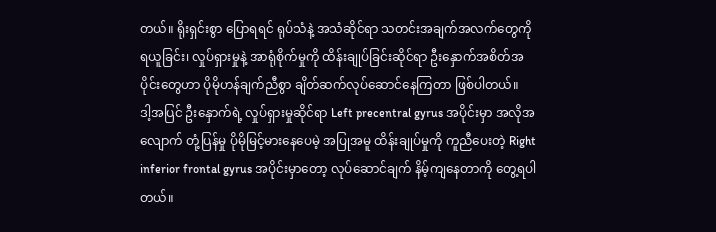တယ်။ ရိုးရှင်းစွာ ပြောရရင် ရုပ်သံနဲ့ အသံဆိုင်ရာ သတင်းအချက်အလက်တွေကို ရယူခြင်း၊ လှုပ်ရှားမှုနဲ့ အာရုံစိုက်မှုကို ထိန်းချုပ်ခြင်းဆိုင်ရာ ဦးနှောက်အစိတ်အပိုင်းတွေဟာ ပိုမိုဟန်ချက်ညီစွာ ချိတ်ဆက်လုပ်ဆောင်နေကြတာ ဖြစ်ပါတယ်။
ဒါ့အပြင် ဦးနှောက်ရဲ့ လှုပ်ရှားမှုဆိုင်ရာ Left precentral gyrus အပိုင်းမှာ အလိုအလျောက် တုံ့ပြန်မှု ပိုမိုမြင့်မားနေပေမဲ့ အပြုအမူ ထိန်းချုပ်မှုကို ကူညီပေးတဲ့ Right inferior frontal gyrus အပိုင်းမှာတော့ လုပ်ဆောင်ချက် နိမ့်ကျနေတာကို တွေ့ရပါတယ်။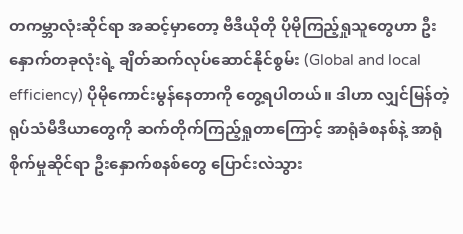တကမ္ဘာလုံးဆိုင်ရာ အဆင့်မှာတော့ ဗီဒီယိုတို ပိုမိုကြည့်ရှုသူတွေဟာ ဦးနှောက်တခုလုံးရဲ့ ချိတ်ဆက်လုပ်ဆောင်နိုင်စွမ်း (Global and local efficiency) ပိုမိုကောင်းမွန်နေတာကို တွေ့ရပါတယ်။ ဒါဟာ လျှင်မြန်တဲ့ ရုပ်သံမီဒီယာတွေကို ဆက်တိုက်ကြည့်ရှုတာကြောင့် အာရုံခံစနစ်နဲ့ အာရုံစိုက်မှုဆိုင်ရာ ဦးနှောက်စနစ်တွေ ပြောင်းလဲသွား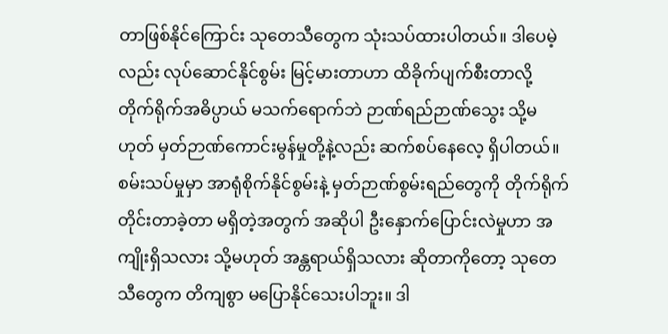တာဖြစ်နိုင်ကြောင်း သုတေသီတွေက သုံးသပ်ထားပါတယ်။ ဒါပေမဲ့လည်း လုပ်ဆောင်နိုင်စွမ်း မြင့်မားတာဟာ ထိခိုက်ပျက်စီးတာလို့ တိုက်ရိုက်အဓိပ္ပာယ် မသက်ရောက်ဘဲ ဉာဏ်ရည်ဉာဏ်သွေး သို့မဟုတ် မှတ်ဉာဏ်ကောင်းမွန်မှုတို့နဲ့လည်း ဆက်စပ်နေလေ့ ရှိပါတယ်။
စမ်းသပ်မှုမှာ အာရုံစိုက်နိုင်စွမ်းနဲ့ မှတ်ဉာဏ်စွမ်းရည်တွေကို တိုက်ရိုက်တိုင်းတာခဲ့တာ မရှိတဲ့အတွက် အဆိုပါ ဦးနှောက်ပြောင်းလဲမှုဟာ အကျိုးရှိသလား သို့မဟုတ် အန္တရာယ်ရှိသလား ဆိုတာကိုတော့ သုတေသီတွေက တိကျစွာ မပြောနိုင်သေးပါဘူး။ ဒါ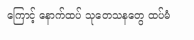ကြောင့် နောက်ထပ် သုတေသနတွေ ထပ်မံ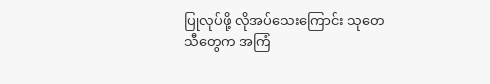ပြုလုပ်ဖို့ လိုအပ်သေးကြောင်း သုတေသီတွေက အကြံ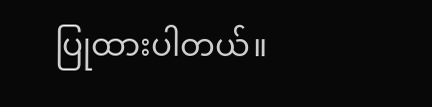ပြုထားပါတယ်။